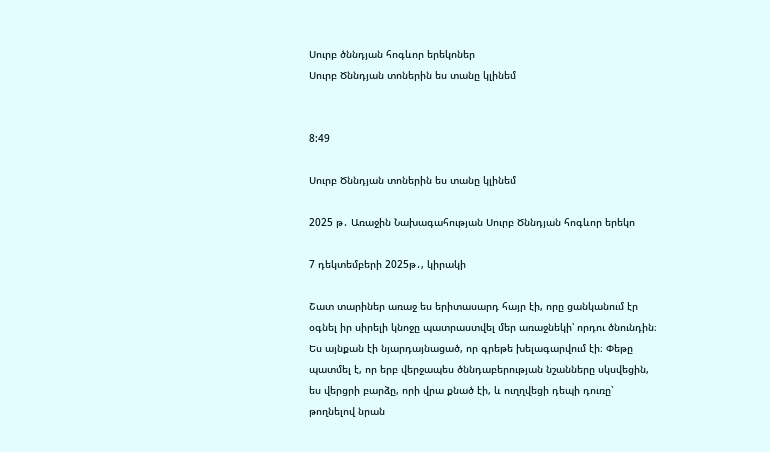Սուրբ ծննդյան հոգևոր երեկոներ
Սուրբ Ծննդյան տոներին ես տանը կլինեմ


8:49

Սուրբ Ծննդյան տոներին ես տանը կլինեմ

2025 թ․ Առաջին Նախագահության Սուրբ Ծննդյան հոգևոր երեկո

7 դեկտեմբերի 2025թ․, կիրակի

Շատ տարիներ առաջ ես երիտասարդ հայր էի, որը ցանկանում էր օգնել իր սիրելի կնոջը պատրաստվել մեր առաջնեկի՝ որդու ծնունդին։ Ես այնքան էի նյարդայնացած, որ գրեթե խելագարվում էի։ Փեթը պատմել է, որ երբ վերջապես ծննդաբերության նշանները սկսվեցին, ես վերցրի բարձը, որի վրա քնած էի, և ուղղվեցի դեպի դուռը՝ թողնելով նրան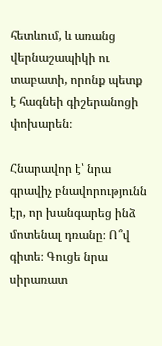հետևում, և առանց վերնաշապիկի ու տաբատի, որոնք պետք է հագնեի գիշերանոցի փոխարեն։

Հնարավոր է՝ նրա գրավիչ բնավորությունն էր, որ խանգարեց ինձ մոտենալ դռանը։ Ո՞վ գիտե։ Գուցե նրա սիրառատ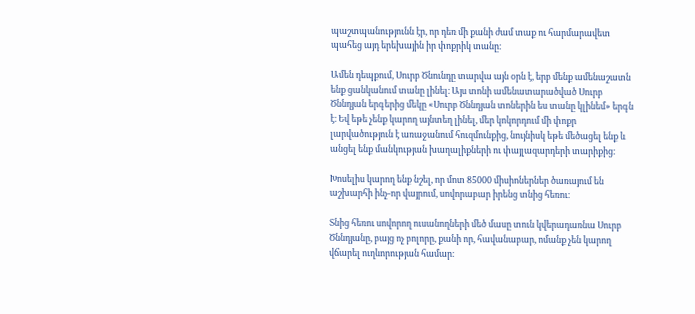պաշտպանությունն էր, որ դեռ մի քանի ժամ տաք ու հարմարավետ պահեց այդ երեխային իր փոքրիկ տանը։

Ամեն դեպքում, Սուրբ Ծնունդը տարվա այն օրն է, երբ մենք ամենաշատն ենք ցանկանում տանը լինել։ Այս տոնի ամենատարածված Սուրբ Ծննդյան երգերից մեկը «Սուրբ Ծննդյան տոներին ես տանը կլինեմ» երգն է։ Եվ եթե չենք կարող այնտեղ լինել, մեր կոկորդում մի փոքր լարվածություն է առաջանում հուզմունքից, նույնիսկ եթե մեծացել ենք և անցել ենք մանկության խաղալիքների ու փայլազարդերի տարիքից։

Խոսելիս կարող ենք նշել, որ մոտ 85000 միսիոներներ ծառայում են աշխարհի ինչ-որ վայրում, սովորաբար իրենց տնից հեռու։

Տնից հեռու սովորող ուսանողների մեծ մասը տուն կվերադառնա Սուրբ Ծննդյանը, բայց ոչ բոլորը, քանի որ, հավանաբար, ոմանք չեն կարող վճարել ուղևորության համար։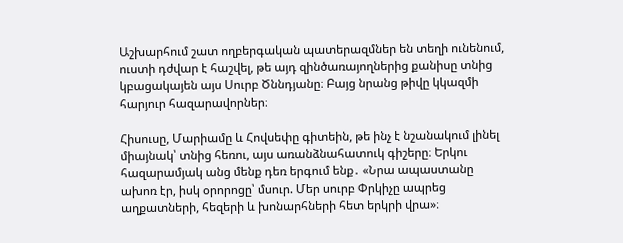Աշխարհում շատ ողբերգական պատերազմներ են տեղի ունենում, ուստի դժվար է հաշվել, թե այդ զինծառայողներից քանիսը տնից կբացակայեն այս Սուրբ Ծննդյանը։ Բայց նրանց թիվը կկազմի հարյուր հազարավորներ։

Հիսուսը, Մարիամը և Հովսեփը գիտեին, թե ինչ է նշանակում լինել միայնակ՝ տնից հեռու, այս առանձնահատուկ գիշերը։ Երկու հազարամյակ անց մենք դեռ երգում ենք․ «Նրա ապաստանը ախոռ էր, իսկ օրորոցը՝ մսուր. Մեր սուրբ Փրկիչը ապրեց աղքատների, հեզերի և խոնարհների հետ երկրի վրա»։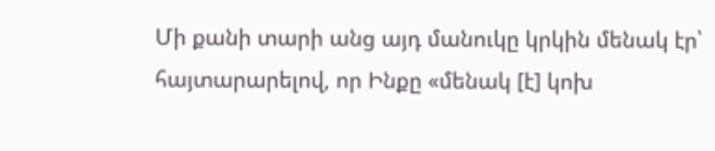Մի քանի տարի անց այդ մանուկը կրկին մենակ էր՝ հայտարարելով, որ Ինքը «մենակ [է] կոխ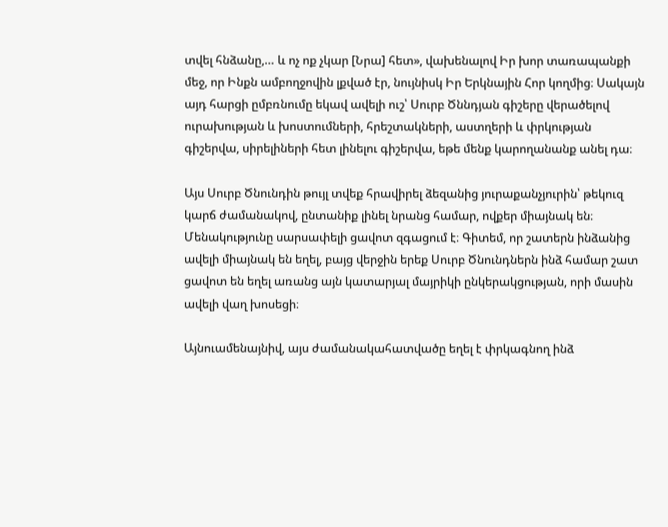տվել հնձանը,… և ոչ ոք չկար [Նրա] հետ», վախենալով Իր խոր տառապանքի մեջ, որ Ինքն ամբողջովին լքված էր, նույնիսկ Իր Երկնային Հոր կողմից։ Սակայն այդ հարցի ըմբռնումը եկավ ավելի ուշ՝ Սուրբ Ծննդյան գիշերը վերածելով ուրախության և խոստումների, հրեշտակների, աստղերի և փրկության գիշերվա, սիրելիների հետ լինելու գիշերվա, եթե մենք կարողանանք անել դա։

Այս Սուրբ Ծնունդին թույլ տվեք հրավիրել ձեզանից յուրաքանչյուրին՝ թեկուզ կարճ ժամանակով, ընտանիք լինել նրանց համար, ովքեր միայնակ են։ Մենակությունը սարսափելի ցավոտ զգացում է։ Գիտեմ, որ շատերն ինձանից ավելի միայնակ են եղել, բայց վերջին երեք Սուրբ Ծնունդներն ինձ համար շատ ցավոտ են եղել առանց այն կատարյալ մայրիկի ընկերակցության, որի մասին ավելի վաղ խոսեցի։

Այնուամենայնիվ, այս ժամանակահատվածը եղել է փրկագնող ինձ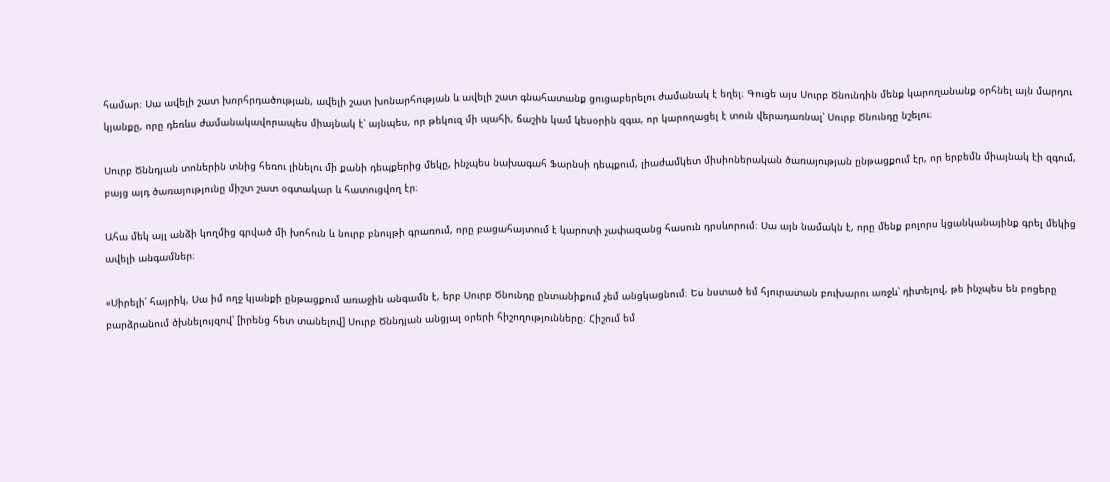համար։ Սա ավելի շատ խորհրդածության, ավելի շատ խոնարհության և ավելի շատ գնահատանք ցուցաբերելու ժամանակ է եղել։ Գուցե այս Սուրբ Ծնունդին մենք կարողանանք օրհնել այն մարդու կյանքը, որը դեռևս ժամանակավորապես միայնակ է՝ այնպես, որ թեկուզ մի պահի, ճաշին կամ կեսօրին զգա, որ կարողացել է տուն վերադառնալ՝ Սուրբ Ծնունդը նշելու։

Սուրբ Ծննդյան տոներին տնից հեռու լինելու մի քանի դեպքերից մեկը, ինչպես նախագահ Ֆարնսի դեպքում, լիաժամկետ միսիոներական ծառայության ընթացքում էր, որ երբեմն միայնակ էի զգում, բայց այդ ծառայությունը միշտ շատ օգտակար և հատուցվող էր։

Ահա մեկ այլ անձի կողմից գրված մի խոհուն և նուրբ բնույթի գրառում, որը բացահայտում է կարոտի չափազանց հասուն դրսևորում։ Սա այն նամակն է, որը մենք բոլորս կցանկանայինք գրել մեկից ավելի անգամներ։

«Սիրելի՛ հայրիկ, Սա իմ ողջ կյանքի ընթացքում առաջին անգամն է, երբ Սուրբ Ծնունդը ընտանիքում չեմ անցկացնում։ Ես նստած եմ հյուրատան բուխարու առջև՝ դիտելով, թե ինչպես են բոցերը բարձրանում ծխնելույզով՝ [իրենց հետ տանելով] Սուրբ Ծննդյան անցյալ օրերի հիշողությունները։ Հիշում եմ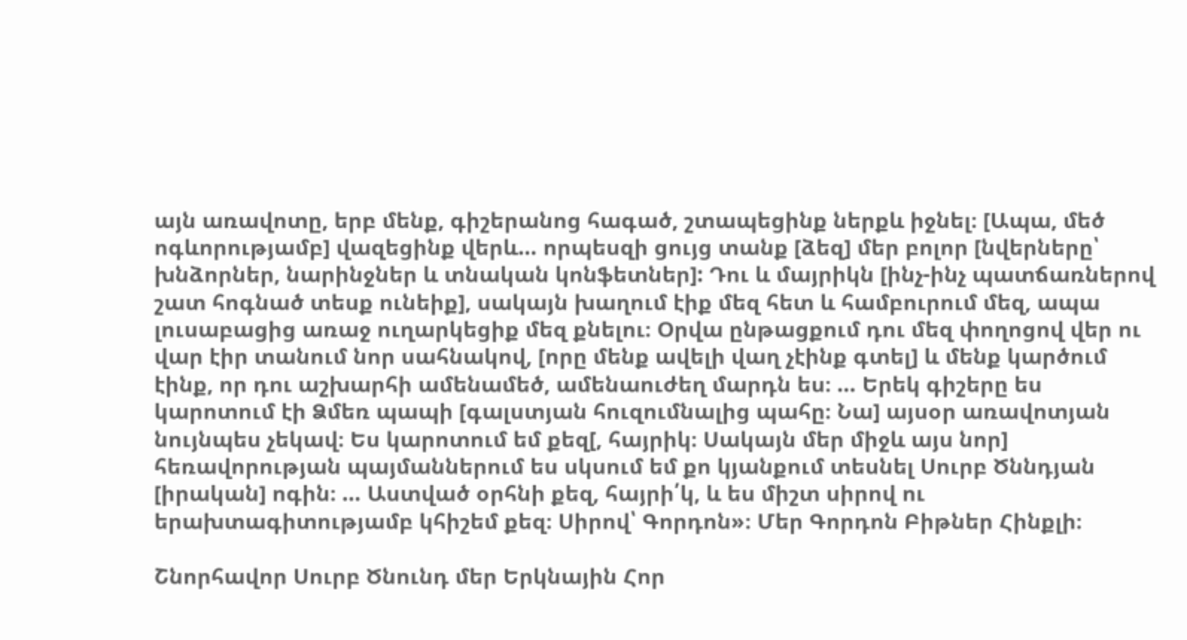այն առավոտը, երբ մենք, գիշերանոց հագած, շտապեցինք ներքև իջնել։ [Ապա, մեծ ոգևորությամբ] վազեցինք վերև… որպեսզի ցույց տանք [ձեզ] մեր բոլոր [նվերները՝ խնձորներ, նարինջներ և տնական կոնֆետներ]: Դու և մայրիկն [ինչ-ինչ պատճառներով շատ հոգնած տեսք ունեիք], սակայն խաղում էիք մեզ հետ և համբուրում մեզ, ապա լուսաբացից առաջ ուղարկեցիք մեզ քնելու։ Օրվա ընթացքում դու մեզ փողոցով վեր ու վար էիր տանում նոր սահնակով, [որը մենք ավելի վաղ չէինք գտել] և մենք կարծում էինք, որ դու աշխարհի ամենամեծ, ամենաուժեղ մարդն ես։ … Երեկ գիշերը ես կարոտում էի Ձմեռ պապի [գալստյան հուզումնալից պահը։ Նա] այսօր առավոտյան նույնպես չեկավ։ Ես կարոտում եմ քեզ[, հայրիկ։ Սակայն մեր միջև այս նոր] հեռավորության պայմաններում ես սկսում եմ քո կյանքում տեսնել Սուրբ Ծննդյան [իրական] ոգին։ … Աստված օրհնի քեզ, հայրի՛կ, և ես միշտ սիրով ու երախտագիտությամբ կհիշեմ քեզ։ Սիրով՝ Գորդոն»։ Մեր Գորդոն Բիթներ Հինքլի։

Շնորհավոր Սուրբ Ծնունդ մեր Երկնային Հոր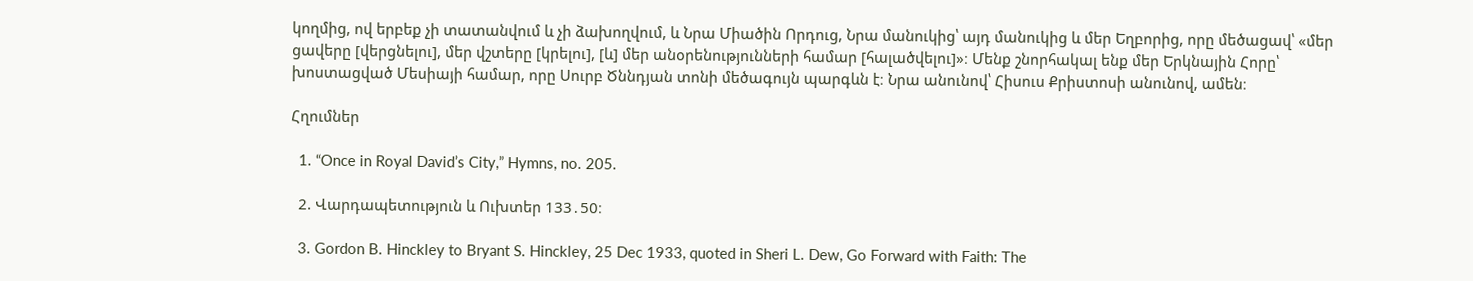կողմից, ով երբեք չի տատանվում և չի ձախողվում, և Նրա Միածին Որդուց, Նրա մանուկից՝ այդ մանուկից և մեր Եղբորից, որը մեծացավ՝ «մեր ցավերը [վերցնելու], մեր վշտերը [կրելու], [և] մեր անօրենությունների համար [հալածվելու]»։ Մենք շնորհակալ ենք մեր Երկնային Հորը՝ խոստացված Մեսիայի համար, որը Սուրբ Ծննդյան տոնի մեծագույն պարգևն է։ Նրա անունով՝ Հիսուս Քրիստոսի անունով, ամեն։

Հղումներ

  1. “Once in Royal David’s City,” Hymns, no. 205.

  2. Վարդապետություն և Ուխտեր 133․50։

  3. Gordon B. Hinckley to Bryant S. Hinckley, 25 Dec 1933, quoted in Sheri L. Dew, Go Forward with Faith: The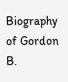Biography of Gordon B.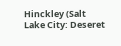Hinckley (Salt Lake City: Deseret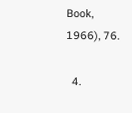Book, 1966), 76.

  4.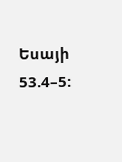Եսայի 53.4–5: